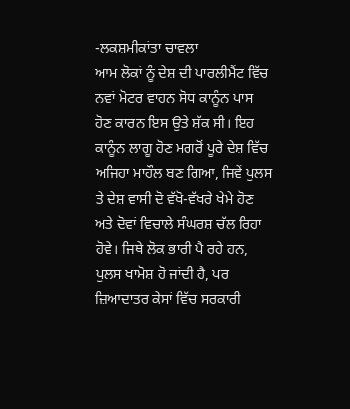-ਲਕਸ਼ਮੀਕਾਂਤਾ ਚਾਵਲਾ
ਆਮ ਲੋਕਾਂ ਨੂੰ ਦੇਸ਼ ਦੀ ਪਾਰਲੀਮੈਂਟ ਵਿੱਚ ਨਵਾਂ ਮੋਟਰ ਵਾਹਨ ਸੋਧ ਕਾਨੂੰਨ ਪਾਸ ਹੋਣ ਕਾਰਨ ਇਸ ਉਤੇ ਸ਼ੱਕ ਸੀ। ਇਹ ਕਾਨੂੰਨ ਲਾਗੂ ਹੋਣ ਮਗਰੋਂ ਪੂਰੇ ਦੇਸ਼ ਵਿੱਚ ਅਜਿਹਾ ਮਾਹੌਲ ਬਣ ਗਿਆ, ਜਿਵੇਂ ਪੁਲਸ ਤੇ ਦੇਸ਼ ਵਾਸੀ ਦੋ ਵੱਖੋ-ਵੱਖਰੇ ਖੇਮੇ ਹੋਣ ਅਤੇ ਦੋਵਾਂ ਵਿਚਾਲੇ ਸੰਘਰਸ਼ ਚੱਲ ਰਿਹਾ ਹੋਵੇ। ਜਿਥੇ ਲੋਕ ਭਾਰੀ ਪੈ ਰਹੇ ਹਨ, ਪੁਲਸ ਖਾਮੋਸ਼ ਹੋ ਜਾਂਦੀ ਹੈ, ਪਰ ਜ਼ਿਆਦਾਤਰ ਕੇਸਾਂ ਵਿੱਚ ਸਰਕਾਰੀ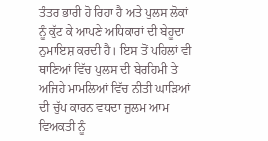ਤੰਤਰ ਭਾਰੀ ਹੋ ਰਿਹਾ ਹੈ ਅਤੇ ਪੁਲਸ ਲੋਕਾਂ ਨੂੰ ਕੁੱਟ ਕੇ ਆਪਣੇ ਅਧਿਕਾਰਾਂ ਦੀ ਬੇਹੂਦਾ ਨੁਮਾਇਸ਼ ਕਰਦੀ ਹੈ। ਇਸ ਤੋਂ ਪਹਿਲਾਂ ਵੀ ਥਾਣਿਆਂ ਵਿੱਚ ਪੁਲਸ ਦੀ ਬੇਰਹਿਮੀ ਤੇ ਅਜਿਹੇ ਮਾਮਲਿਆਂ ਵਿੱਚ ਨੀਤੀ ਘਾੜਿਆਂ ਦੀ ਚੁੱਪ ਕਾਰਨ ਵਧਦਾ ਜ਼ੁਲਮ ਆਮ ਵਿਅਕਤੀ ਨੂੰ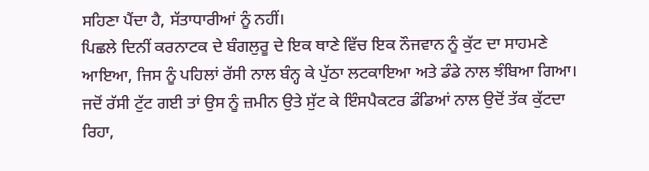ਸਹਿਣਾ ਪੈਂਦਾ ਹੈ, ਸੱਤਾਧਾਰੀਆਂ ਨੂੰ ਨਹੀਂ।
ਪਿਛਲੇ ਦਿਨੀਂ ਕਰਨਾਟਕ ਦੇ ਬੰਗਲੁਰੂ ਦੇ ਇਕ ਥਾਣੇ ਵਿੱਚ ਇਕ ਨੌਜਵਾਨ ਨੂੰ ਕੁੱਟ ਦਾ ਸਾਹਮਣੇ ਆਇਆ, ਜਿਸ ਨੂੰ ਪਹਿਲਾਂ ਰੱਸੀ ਨਾਲ ਬੰਨ੍ਹ ਕੇ ਪੁੱਠਾ ਲਟਕਾਇਆ ਅਤੇ ਡੰਡੇ ਨਾਲ ਝੰਬਿਆ ਗਿਆ। ਜਦੋਂ ਰੱਸੀ ਟੁੱਟ ਗਈ ਤਾਂ ਉਸ ਨੂੰ ਜ਼ਮੀਨ ਉਤੇ ਸੁੱਟ ਕੇ ਇੰਸਪੈਕਟਰ ਡੰਡਿਆਂ ਨਾਲ ਉਦੋਂ ਤੱਕ ਕੁੱਟਦਾ ਰਿਹਾ,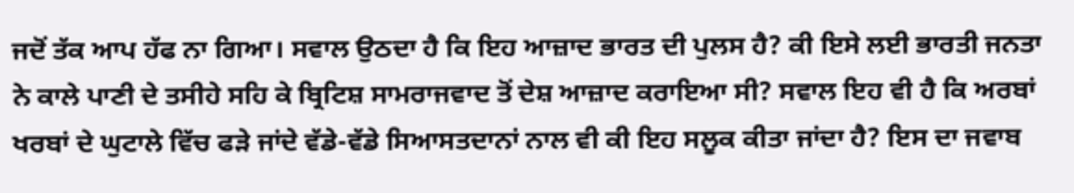ਜਦੋਂ ਤੱਕ ਆਪ ਹੱਫ ਨਾ ਗਿਆ। ਸਵਾਲ ਉਠਦਾ ਹੈ ਕਿ ਇਹ ਆਜ਼ਾਦ ਭਾਰਤ ਦੀ ਪੁਲਸ ਹੈ? ਕੀ ਇਸੇ ਲਈ ਭਾਰਤੀ ਜਨਤਾ ਨੇ ਕਾਲੇ ਪਾਣੀ ਦੇ ਤਸੀਹੇ ਸਹਿ ਕੇ ਬ੍ਰਿਟਿਸ਼ ਸਾਮਰਾਜਵਾਦ ਤੋਂ ਦੇਸ਼ ਆਜ਼ਾਦ ਕਰਾਇਆ ਸੀ? ਸਵਾਲ ਇਹ ਵੀ ਹੈ ਕਿ ਅਰਬਾਂ ਖਰਬਾਂ ਦੇ ਘੁਟਾਲੇ ਵਿੱਚ ਫੜੇ ਜਾਂਦੇ ਵੱਡੇ-ਵੱਡੇ ਸਿਆਸਤਦਾਨਾਂ ਨਾਲ ਵੀ ਕੀ ਇਹ ਸਲੂਕ ਕੀਤਾ ਜਾਂਦਾ ਹੈ? ਇਸ ਦਾ ਜਵਾਬ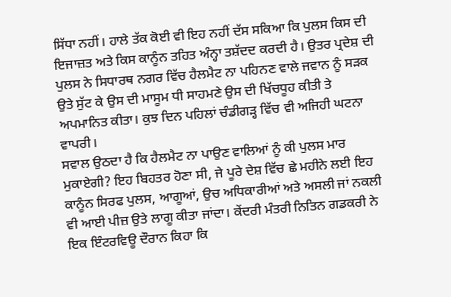ਸਿੱਧਾ ਨਹੀਂ। ਹਾਲੇ ਤੱਕ ਕੋਈ ਵੀ ਇਹ ਨਹੀਂ ਦੱਸ ਸਕਿਆ ਕਿ ਪੁਲਸ ਕਿਸ ਦੀ ਇਜਾਜ਼ਤ ਅਤੇ ਕਿਸ ਕਾਨੂੰਨ ਤਹਿਤ ਅੰਨ੍ਹਾ ਤਸ਼ੱਦਦ ਕਰਦੀ ਹੈ। ਉਤਰ ਪ੍ਰਦੇਸ਼ ਦੀ ਪੁਲਸ ਨੇ ਸਿਧਾਰਥ ਨਗਰ ਵਿੱਚ ਹੈਲਮੈਟ ਨਾ ਪਹਿਨਣ ਵਾਲੇ ਜਵਾਨ ਨੂੰ ਸੜਕ ਉਤੇ ਸੁੱਟ ਕੇ ਉਸ ਦੀ ਮਾਸੂਮ ਧੀ ਸਾਹਮਣੇ ਉਸ ਦੀ ਖਿੱਚਧੂਹ ਕੀਤੀ ਤੇ ਅਪਮਾਨਿਤ ਕੀਤਾ। ਕੁਝ ਦਿਨ ਪਹਿਲਾਂ ਚੰਡੀਗੜ੍ਹ ਵਿੱਚ ਵੀ ਅਜਿਹੀ ਘਟਨਾ ਵਾਪਰੀ।
ਸਵਾਲ ਉਠਦਾ ਹੈ ਕਿ ਹੈਲਮੈਟ ਨਾ ਪਾਉਣ ਵਾਲਿਆਂ ਨੂੰ ਕੀ ਪੁਲਸ ਮਾਰ ਮੁਕਾਏਗੀ? ਇਹ ਬਿਹਤਰ ਹੋਣਾ ਸੀ, ਜੇ ਪੂਰੇ ਦੇਸ਼ ਵਿੱਚ ਛੇ ਮਹੀਨੇ ਲਈ ਇਹ ਕਾਨੂੰਨ ਸਿਰਫ ਪੁਲਸ, ਆਗੂਆਂ, ਉਚ ਅਧਿਕਾਰੀਆਂ ਅਤੇ ਅਸਲੀ ਜਾਂ ਨਕਲੀ ਵੀ ਆਈ ਪੀਜ਼ ਉਤੇ ਲਾਗੂ ਕੀਤਾ ਜਾਂਦਾ। ਕੇਂਦਰੀ ਮੰਤਰੀ ਨਿਤਿਨ ਗਡਕਰੀ ਨੇ ਇਕ ਇੰਟਰਵਿਊ ਦੌਰਾਨ ਕਿਹਾ ਕਿ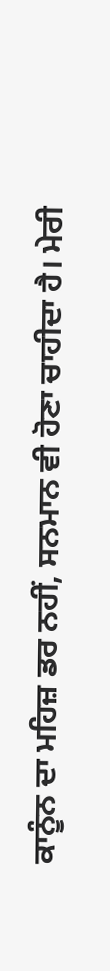ਕਾਨੂੰਨ ਦਾ ਮਹਿਜ਼ ਡਰ ਨਹੀਂ, ਸਨਮਾਨ ਵੀ ਹੋਣਾ ਚਾਹੀਦਾ ਹੈ। ਮੇਰੀ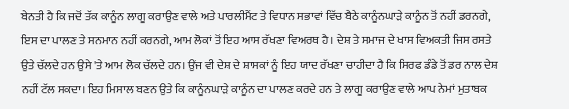ਬੇਨਤੀ ਹੈ ਕਿ ਜਦੋਂ ਤੱਕ ਕਾਨੂੰਨ ਲਾਗੂ ਕਰਾਉਣ ਵਾਲੇ ਅਤੇ ਪਾਰਲੀਮੈਂਟ ਤੇ ਵਿਧਾਨ ਸਭਾਵਾਂ ਵਿੱਚ ਬੈਠੇ ਕਾਨੂੰਨਘਾੜੇ ਕਾਨੂੰਨ ਤੋਂ ਨਹੀਂ ਡਰਨਗੇ, ਇਸ ਦਾ ਪਾਲਣ ਤੇ ਸਨਮਾਨ ਨਹੀਂ ਕਰਨਗੇ, ਆਮ ਲੋਕਾਂ ਤੋਂ ਇਹ ਆਸ ਰੱਖਣਾ ਵਿਅਰਥ ਹੈ। ਦੇਸ਼ ਤੇ ਸਮਾਜ ਦੇ ਖਾਸ ਵਿਅਕਤੀ ਜਿਸ ਰਸਤੇ ਉਤੇ ਚੱਲਦੇ ਹਨ ਉਸੇ 'ਤੇ ਆਮ ਲੋਕ ਚੱਲਦੇ ਹਨ। ਉਂਜ ਵੀ ਦੇਸ਼ ਦੇ ਸ਼ਾਸਕਾਂ ਨੂੰ ਇਹ ਯਾਦ ਰੱਖਣਾ ਚਾਹੀਦਾ ਹੈ ਕਿ ਸਿਰਫ ਡੰਡੇ ਤੋਂ ਡਰ ਨਾਲ ਦੇਸ਼ ਨਹੀਂ ਟੱਲ ਸਕਦਾ। ਇਹ ਮਿਸਾਲ ਬਣਨ ਉਤੇ ਕਿ ਕਾਨੂੰਨਘਾੜੇ ਕਾਨੂੰਨ ਦਾ ਪਾਲਣ ਕਰਦੇ ਹਨ ਤੇ ਲਾਗੂ ਕਰਾਉਣ ਵਾਲੇ ਆਪ ਨੇਮਾਂ ਮੁਤਾਬਕ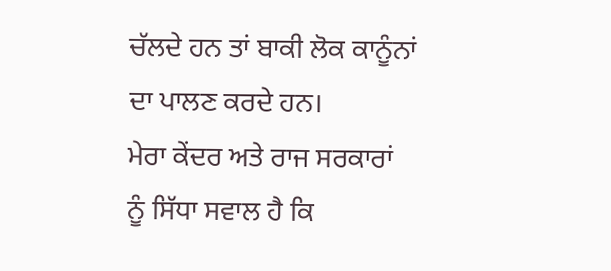ਚੱਲਦੇ ਹਨ ਤਾਂ ਬਾਕੀ ਲੋਕ ਕਾਨੂੰਨਾਂ ਦਾ ਪਾਲਣ ਕਰਦੇ ਹਨ।
ਮੇਰਾ ਕੇਂਦਰ ਅਤੇ ਰਾਜ ਸਰਕਾਰਾਂ ਨੂੰ ਸਿੱਧਾ ਸਵਾਲ ਹੈ ਕਿ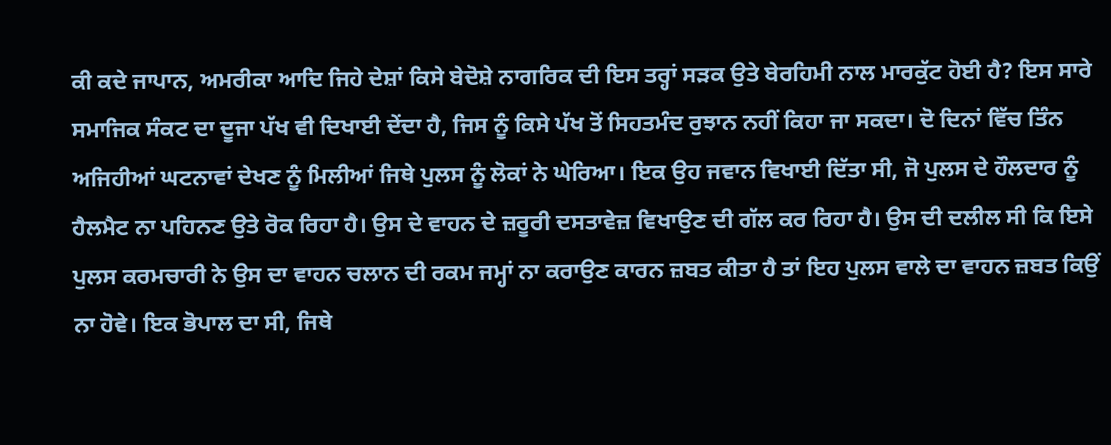ਕੀ ਕਦੇ ਜਾਪਾਨ, ਅਮਰੀਕਾ ਆਦਿ ਜਿਹੇ ਦੇਸ਼ਾਂ ਕਿਸੇ ਬੇਦੋਸ਼ੇ ਨਾਗਰਿਕ ਦੀ ਇਸ ਤਰ੍ਹਾਂ ਸੜਕ ਉਤੇ ਬੇਰਹਿਮੀ ਨਾਲ ਮਾਰਕੁੱਟ ਹੋਈ ਹੈ? ਇਸ ਸਾਰੇ ਸਮਾਜਿਕ ਸੰਕਟ ਦਾ ਦੂਜਾ ਪੱਖ ਵੀ ਦਿਖਾਈ ਦੇਂਦਾ ਹੈ, ਜਿਸ ਨੂੰ ਕਿਸੇ ਪੱਖ ਤੋਂ ਸਿਹਤਮੰਦ ਰੁਝਾਨ ਨਹੀਂ ਕਿਹਾ ਜਾ ਸਕਦਾ। ਦੋ ਦਿਨਾਂ ਵਿੱਚ ਤਿੰਨ ਅਜਿਹੀਆਂ ਘਟਨਾਵਾਂ ਦੇਖਣ ਨੂੰ ਮਿਲੀਆਂ ਜਿਥੇ ਪੁਲਸ ਨੂੰ ਲੋਕਾਂ ਨੇ ਘੇਰਿਆ। ਇਕ ਉਹ ਜਵਾਨ ਵਿਖਾਈ ਦਿੱਤਾ ਸੀ, ਜੋ ਪੁਲਸ ਦੇ ਹੌਲਦਾਰ ਨੂੰ ਹੈਲਮੈਟ ਨਾ ਪਹਿਨਣ ਉਤੇ ਰੋਕ ਰਿਹਾ ਹੈ। ਉਸ ਦੇ ਵਾਹਨ ਦੇ ਜ਼ਰੂਰੀ ਦਸਤਾਵੇਜ਼ ਵਿਖਾਉਣ ਦੀ ਗੱਲ ਕਰ ਰਿਹਾ ਹੈ। ਉਸ ਦੀ ਦਲੀਲ ਸੀ ਕਿ ਇਸੇ ਪੁਲਸ ਕਰਮਚਾਰੀ ਨੇ ਉਸ ਦਾ ਵਾਹਨ ਚਲਾਨ ਦੀ ਰਕਮ ਜਮ੍ਹਾਂ ਨਾ ਕਰਾਉਣ ਕਾਰਨ ਜ਼ਬਤ ਕੀਤਾ ਹੈ ਤਾਂ ਇਹ ਪੁਲਸ ਵਾਲੇ ਦਾ ਵਾਹਨ ਜ਼ਬਤ ਕਿਉਂ ਨਾ ਹੋਵੇ। ਇਕ ਭੋਪਾਲ ਦਾ ਸੀ, ਜਿਥੇ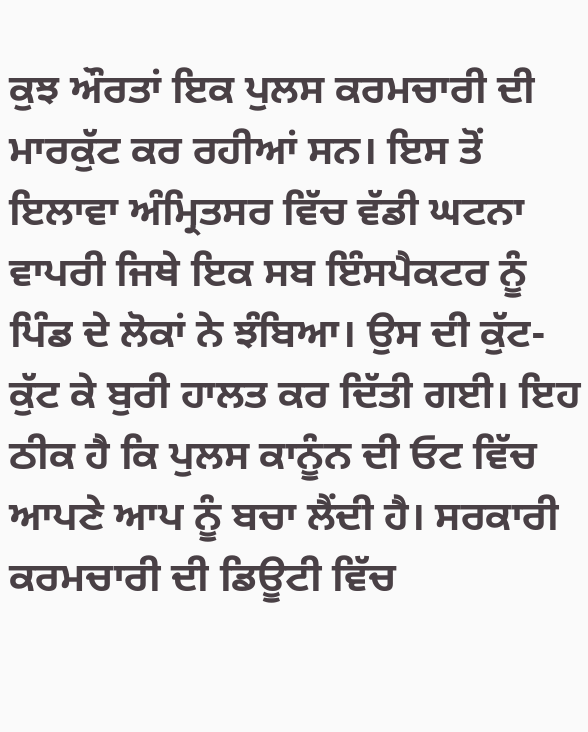ਕੁਝ ਔਰਤਾਂ ਇਕ ਪੁਲਸ ਕਰਮਚਾਰੀ ਦੀ ਮਾਰਕੁੱਟ ਕਰ ਰਹੀਆਂ ਸਨ। ਇਸ ਤੋਂ ਇਲਾਵਾ ਅੰਮ੍ਰਿਤਸਰ ਵਿੱਚ ਵੱਡੀ ਘਟਨਾ ਵਾਪਰੀ ਜਿਥੇ ਇਕ ਸਬ ਇੰਸਪੈਕਟਰ ਨੂੰ ਪਿੰਡ ਦੇ ਲੋਕਾਂ ਨੇ ਝੰਬਿਆ। ਉਸ ਦੀ ਕੁੱਟ-ਕੁੱਟ ਕੇ ਬੁਰੀ ਹਾਲਤ ਕਰ ਦਿੱਤੀ ਗਈ। ਇਹ ਠੀਕ ਹੈ ਕਿ ਪੁਲਸ ਕਾਨੂੰਨ ਦੀ ਓਟ ਵਿੱਚ ਆਪਣੇ ਆਪ ਨੂੰ ਬਚਾ ਲੈਂਦੀ ਹੈ। ਸਰਕਾਰੀ ਕਰਮਚਾਰੀ ਦੀ ਡਿਊਟੀ ਵਿੱਚ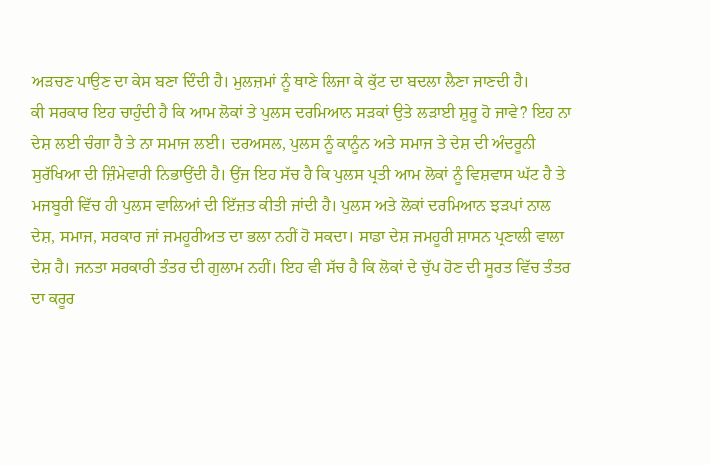ਅੜਚਣ ਪਾਉਣ ਦਾ ਕੇਸ ਬਣਾ ਦਿੰਦੀ ਹੈ। ਮੁਲਜ਼ਮਾਂ ਨੂੰ ਥਾਣੇ ਲਿਜਾ ਕੇ ਕੁੱਟ ਦਾ ਬਦਲਾ ਲੈਣਾ ਜਾਣਦੀ ਹੈ।
ਕੀ ਸਰਕਾਰ ਇਹ ਚਾਹੁੰਦੀ ਹੈ ਕਿ ਆਮ ਲੋਕਾਂ ਤੇ ਪੁਲਸ ਦਰਮਿਆਨ ਸੜਕਾਂ ਉਤੇ ਲੜਾਈ ਸ਼ੁਰੂ ਹੋ ਜਾਵੇ? ਇਹ ਨਾ ਦੇਸ਼ ਲਈ ਚੰਗਾ ਹੈ ਤੇ ਨਾ ਸਮਾਜ ਲਈ। ਦਰਅਸਲ, ਪੁਲਸ ਨੂੰ ਕਾਨੂੰਨ ਅਤੇ ਸਮਾਜ ਤੇ ਦੇਸ਼ ਦੀ ਅੰਦਰੂਨੀ ਸੁਰੱਖਿਆ ਦੀ ਜ਼ਿੰਮੇਵਾਰੀ ਨਿਭਾਉਂਦੀ ਹੈ। ਉਂਜ ਇਹ ਸੱਚ ਹੈ ਕਿ ਪੁਲਸ ਪ੍ਰਤੀ ਆਮ ਲੋਕਾਂ ਨੂੰ ਵਿਸ਼ਵਾਸ ਘੱਟ ਹੈ ਤੇ ਮਜਬੂਰੀ ਵਿੱਚ ਹੀ ਪੁਲਸ ਵਾਲਿਆਂ ਦੀ ਇੱਜ਼ਤ ਕੀਤੀ ਜਾਂਦੀ ਹੈ। ਪੁਲਸ ਅਤੇ ਲੋਕਾਂ ਦਰਮਿਆਨ ਝੜਪਾਂ ਨਾਲ ਦੇਸ਼, ਸਮਾਜ, ਸਰਕਾਰ ਜਾਂ ਜਮਹੂਰੀਅਤ ਦਾ ਭਲਾ ਨਹੀਂ ਹੋ ਸਕਦਾ। ਸਾਡਾ ਦੇਸ਼ ਜਮਹੂਰੀ ਸ਼ਾਸਨ ਪ੍ਰਣਾਲੀ ਵਾਲਾ ਦੇਸ਼ ਹੈ। ਜਨਤਾ ਸਰਕਾਰੀ ਤੰਤਰ ਦੀ ਗੁਲਾਮ ਨਹੀਂ। ਇਹ ਵੀ ਸੱਚ ਹੈ ਕਿ ਲੋਕਾਂ ਦੇ ਚੁੱਪ ਹੋਣ ਦੀ ਸੂਰਤ ਵਿੱਚ ਤੰਤਰ ਦਾ ਕਰੂਰ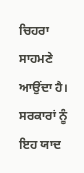ਚਿਹਰਾ ਸਾਹਮਣੇ ਆਉਂਦਾ ਹੈ। ਸਰਕਾਰਾਂ ਨੂੰ ਇਹ ਯਾਦ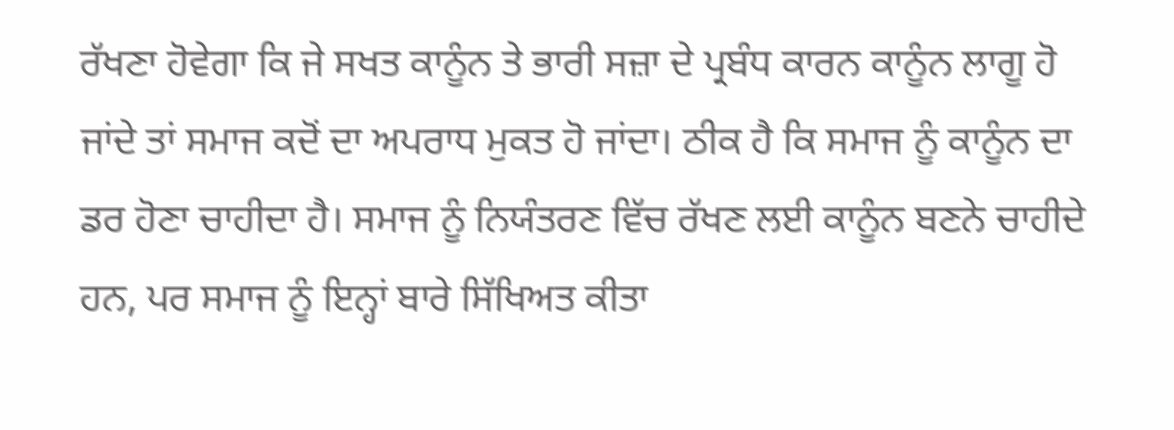ਰੱਖਣਾ ਹੋਵੇਗਾ ਕਿ ਜੇ ਸਖਤ ਕਾਨੂੰਨ ਤੇ ਭਾਰੀ ਸਜ਼ਾ ਦੇ ਪ੍ਰਬੰਧ ਕਾਰਨ ਕਾਨੂੰਨ ਲਾਗੂ ਹੋ ਜਾਂਦੇ ਤਾਂ ਸਮਾਜ ਕਦੋਂ ਦਾ ਅਪਰਾਧ ਮੁਕਤ ਹੋ ਜਾਂਦਾ। ਠੀਕ ਹੈ ਕਿ ਸਮਾਜ ਨੂੰ ਕਾਨੂੰਨ ਦਾ ਡਰ ਹੋਣਾ ਚਾਹੀਦਾ ਹੈ। ਸਮਾਜ ਨੂੰ ਨਿਯੰਤਰਣ ਵਿੱਚ ਰੱਖਣ ਲਈ ਕਾਨੂੰਨ ਬਣਨੇ ਚਾਹੀਦੇ ਹਨ, ਪਰ ਸਮਾਜ ਨੂੰ ਇਨ੍ਹਾਂ ਬਾਰੇ ਸਿੱਖਿਅਤ ਕੀਤਾ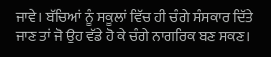ਜਾਵੇ। ਬੱਚਿਆਂ ਨੂੰ ਸਕੂਲਾਂ ਵਿੱਚ ਹੀ ਚੰਗੇ ਸੰਸਕਾਰ ਦਿੱਤੇ ਜਾਣ ਤਾਂ ਜੋ ਉਹ ਵੱਡੇ ਹੋ ਕੇ ਚੰਗੇ ਨਾਗਰਿਕ ਬਣ ਸਕਣ।